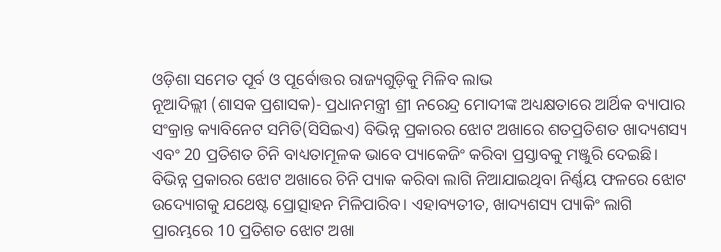ଓଡ଼ିଶା ସମେତ ପୂର୍ବ ଓ ପୂର୍ବୋତ୍ତର ରାଜ୍ୟଗୁଡ଼ିକୁ ମିଳିବ ଲାଭ
ନୂଆଦିଲ୍ଲୀ (ଶାସକ ପ୍ରଶାସକ)- ପ୍ରଧାନମନ୍ତ୍ରୀ ଶ୍ରୀ ନରେନ୍ଦ୍ର ମୋଦୀଙ୍କ ଅଧ୍ୟକ୍ଷତାରେ ଆର୍ଥିକ ବ୍ୟାପାର ସଂକ୍ରାନ୍ତ କ୍ୟାବିନେଟ ସମିତି(ସିସିଇଏ) ବିଭିନ୍ନ ପ୍ରକାରର ଝୋଟ ଅଖାରେ ଶତପ୍ରତିଶତ ଖାଦ୍ୟଶସ୍ୟ ଏବଂ 20 ପ୍ରତିଶତ ଚିନି ବାଧ୍ୟତାମୂଳକ ଭାବେ ପ୍ୟାକେଜିଂ କରିବା ପ୍ରସ୍ତାବକୁ ମଞ୍ଜୁରି ଦେଇଛି।
ବିଭିନ୍ନ ପ୍ରକାରର ଝୋଟ ଅଖାରେ ଚିନି ପ୍ୟାକ କରିବା ଲାଗି ନିଆଯାଇଥିବା ନିର୍ଣ୍ଣୟ ଫଳରେ ଝୋଟ ଉଦ୍ୟୋଗକୁ ଯଥେଷ୍ଟ ପ୍ରୋତ୍ସାହନ ମିଳିପାରିବ। ଏହାବ୍ୟତୀତ, ଖାଦ୍ୟଶସ୍ୟ ପ୍ୟାକିଂ ଲାଗି ପ୍ରାରମ୍ଭରେ 10 ପ୍ରତିଶତ ଝୋଟ ଅଖା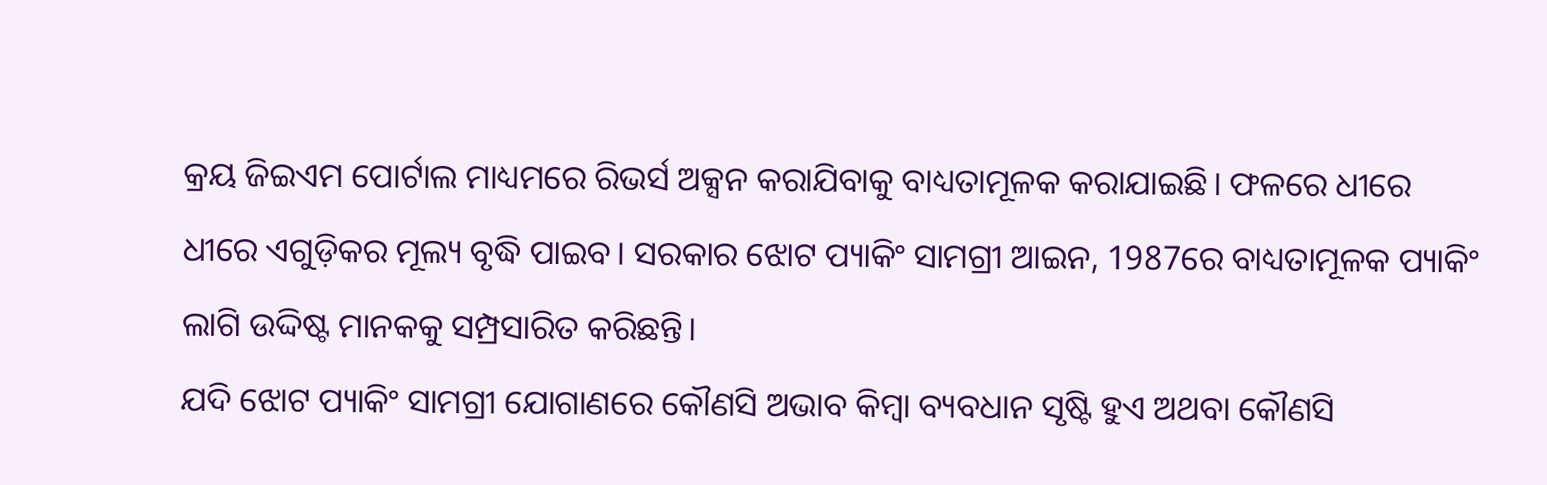କ୍ରୟ ଜିଇଏମ ପୋର୍ଟାଲ ମାଧ୍ୟମରେ ରିଭର୍ସ ଅକ୍ସନ କରାଯିବାକୁ ବାଧ୍ୟତାମୂଳକ କରାଯାଇଛି। ଫଳରେ ଧୀରେ ଧୀରେ ଏଗୁଡ଼ିକର ମୂଲ୍ୟ ବୃଦ୍ଧି ପାଇବ। ସରକାର ଝୋଟ ପ୍ୟାକିଂ ସାମଗ୍ରୀ ଆଇନ, 1987ରେ ବାଧ୍ୟତାମୂଳକ ପ୍ୟାକିଂ ଲାଗି ଉଦ୍ଦିଷ୍ଟ ମାନକକୁ ସମ୍ପ୍ରସାରିତ କରିଛନ୍ତି।
ଯଦି ଝୋଟ ପ୍ୟାକିଂ ସାମଗ୍ରୀ ଯୋଗାଣରେ କୌଣସି ଅଭାବ କିମ୍ବା ବ୍ୟବଧାନ ସୃଷ୍ଟି ହୁଏ ଅଥବା କୌଣସି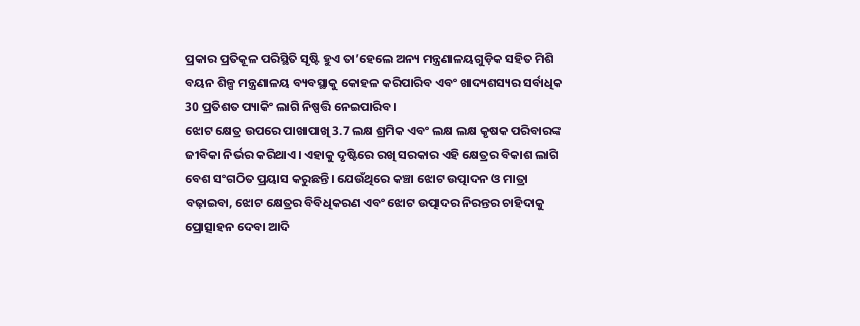ପ୍ରକାର ପ୍ରତିକୂଳ ପରିସ୍ଥିତି ସୃଷ୍ଟି ହୁଏ ତା’ହେଲେ ଅନ୍ୟ ମନ୍ତ୍ରଣାଳୟଗୁଡ଼ିକ ସହିତ ମିଶି ବୟନ ଶିଳ୍ପ ମନ୍ତ୍ରଣାଳୟ ବ୍ୟବସ୍ଥାକୁ କୋହଳ କରିପାରିବ ଏବଂ ଖାଦ୍ୟଶସ୍ୟର ସର୍ବାଧିକ 30 ପ୍ରତିଶତ ପ୍ୟାକିଂ ଲାଗି ନିଷ୍ପତ୍ତି ନେଇପାରିବ।
ଝୋଟ କ୍ଷେତ୍ର ଉପରେ ପାଖାପାଖି 3.7 ଲକ୍ଷ ଶ୍ରମିକ ଏବଂ ଲକ୍ଷ ଲକ୍ଷ କୃଷକ ପରିବାରଙ୍କ ଜୀବିକା ନିର୍ଭର କରିଥାଏ। ଏହାକୁ ଦୃଷ୍ଟିରେ ରଖି ସରକାର ଏହି କ୍ଷେତ୍ରର ବିକାଶ ଲାଗି ବେଶ ସଂଗଠିତ ପ୍ରୟାସ କରୁଛନ୍ତି। ଯେଉଁଥିରେ କଞ୍ଚା ଝୋଟ ଉତ୍ପାଦନ ଓ ମାତ୍ରା ବଢ଼ାଇବା, ଝୋଟ କ୍ଷେତ୍ରର ବିବିଧିକରଣ ଏବଂ ଝୋଟ ଉତ୍ପାଦର ନିରନ୍ତର ଚାହିଦାକୁ ପ୍ରୋତ୍ସାହନ ଦେବା ଆଦି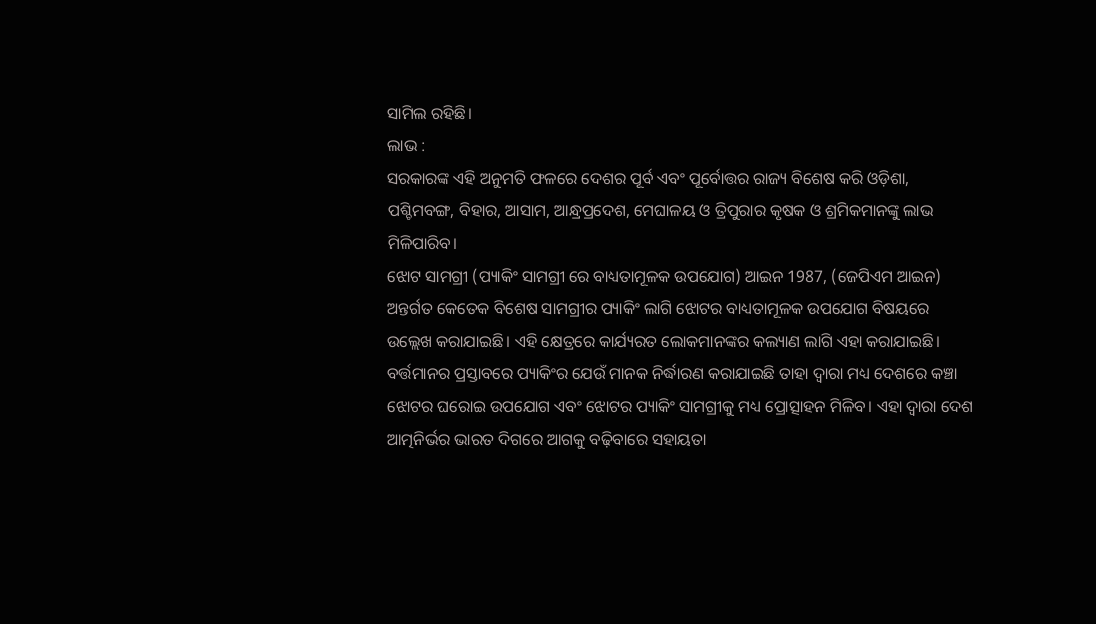ସାମିଲ ରହିଛି।
ଲାଭ :
ସରକାରଙ୍କ ଏହି ଅନୁମତି ଫଳରେ ଦେଶର ପୂର୍ବ ଏବଂ ପୂର୍ବୋତ୍ତର ରାଜ୍ୟ ବିଶେଷ କରି ଓଡ଼ିଶା, ପଶ୍ଚିମବଙ୍ଗ, ବିହାର, ଆସାମ, ଆନ୍ଧ୍ରପ୍ରଦେଶ, ମେଘାଳୟ ଓ ତ୍ରିପୁରାର କୃଷକ ଓ ଶ୍ରମିକମାନଙ୍କୁ ଲାଭ ମିଳିପାରିବ।
ଝୋଟ ସାମଗ୍ରୀ (ପ୍ୟାକିଂ ସାମଗ୍ରୀ ରେ ବାଧ୍ୟତାମୂଳକ ଉପଯୋଗ) ଆଇନ 1987, (ଜେପିଏମ ଆଇନ) ଅନ୍ତର୍ଗତ କେତେକ ବିଶେଷ ସାମଗ୍ରୀର ପ୍ୟାକିଂ ଲାଗି ଝୋଟର ବାଧ୍ୟତାମୂଳକ ଉପଯୋଗ ବିଷୟରେ ଉଲ୍ଲେଖ କରାଯାଇଛି। ଏହି କ୍ଷେତ୍ରରେ କାର୍ଯ୍ୟରତ ଲୋକମାନଙ୍କର କଲ୍ୟାଣ ଲାଗି ଏହା କରାଯାଇଛି। ବର୍ତ୍ତମାନର ପ୍ରସ୍ତାବରେ ପ୍ୟାକିଂର ଯେଉଁ ମାନକ ନିର୍ଦ୍ଧାରଣ କରାଯାଇଛି ତାହା ଦ୍ୱାରା ମଧ୍ୟ ଦେଶରେ କଞ୍ଚା ଝୋଟର ଘରୋଇ ଉପଯୋଗ ଏବଂ ଝୋଟର ପ୍ୟାକିଂ ସାମଗ୍ରୀକୁ ମଧ୍ୟ ପ୍ରୋତ୍ସାହନ ମିଳିବ। ଏହା ଦ୍ୱାରା ଦେଶ ଆତ୍ମନିର୍ଭର ଭାରତ ଦିଗରେ ଆଗକୁ ବଢ଼ିବାରେ ସହାୟତା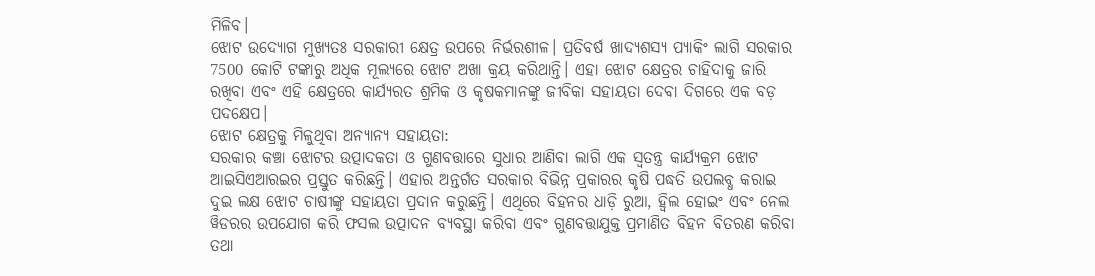ମିଳିବ।
ଝୋଟ ଉଦ୍ୟୋଗ ମୁଖ୍ୟତଃ ସରକାରୀ କ୍ଷେତ୍ର ଉପରେ ନିର୍ଭରଶୀଳ। ପ୍ରତିବର୍ଷ ଖାଦ୍ୟଶସ୍ୟ ପ୍ୟାକିଂ ଲାଗି ସରକାର 7500 କୋଟି ଟଙ୍କାରୁ ଅଧିକ ମୂଲ୍ୟରେ ଝୋଟ ଅଖା କ୍ରୟ କରିଥାନ୍ତି। ଏହା ଝୋଟ କ୍ଷେତ୍ରର ଚାହିଦାକୁ ଜାରି ରଖିବା ଏବଂ ଏହି କ୍ଷେତ୍ରରେ କାର୍ଯ୍ୟରତ ଶ୍ରମିକ ଓ କୃଷକମାନଙ୍କୁ ଜୀବିକା ସହାୟତା ଦେବା ଦିଗରେ ଏକ ବଡ଼ ପଦକ୍ଷେପ।
ଝୋଟ କ୍ଷେତ୍ରକୁ ମିଳୁଥିବା ଅନ୍ୟାନ୍ୟ ସହାୟତା:
ସରକାର କଞ୍ଚା ଝୋଟର ଉତ୍ପାଦକତା ଓ ଗୁଣବତ୍ତାରେ ସୁଧାର ଆଣିବା ଲାଗି ଏକ ସ୍ୱତନ୍ତ୍ର କାର୍ଯ୍ୟକ୍ରମ ଝୋଟ ଆଇସିଏଆରଇର ପ୍ରସ୍ତୁତ କରିଛନ୍ତି। ଏହାର ଅନ୍ତର୍ଗତ ସରକାର ବିଭିନ୍ନ ପ୍ରକାରର କୃଷି ପଦ୍ଧତି ଉପଲବ୍ଧ କରାଇ ଦୁଇ ଲକ୍ଷ ଝୋଟ ଚାଷୀଙ୍କୁ ସହାୟତା ପ୍ରଦାନ କରୁଛନ୍ତି। ଏଥିରେ ବିହନର ଧାଡ଼ି ରୁଆ, ହ୍ୱିଲ ହୋଇଂ ଏବଂ ନେଲ ୱିଡରର ଉପଯୋଗ କରି ଫସଲ ଉତ୍ପାଦନ ବ୍ୟବସ୍ଥା କରିବା ଏବଂ ଗୁଣବତ୍ତାଯୁକ୍ତ ପ୍ରମାଣିତ ବିହନ ବିତରଣ କରିବା ତଥା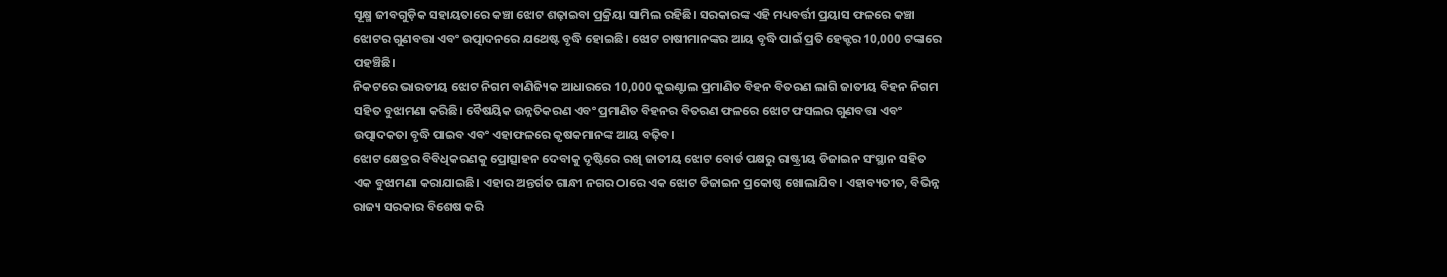ସୂକ୍ଷ୍ମ ଜୀବଗୁଡ଼ିକ ସହାୟତାରେ କଞ୍ଚା ଝୋଟ ଶଢ଼ାଇବା ପ୍ରକ୍ରିୟା ସାମିଲ ରହିଛି। ସରକାରଙ୍କ ଏହି ମଧ୍ୟବର୍ତ୍ତୀ ପ୍ରୟାସ ଫଳରେ କଞ୍ଚା ଝୋଟର ଗୁଣବତ୍ତା ଏବଂ ଉତ୍ପାଦନରେ ଯଥେଷ୍ଟ ବୃଦ୍ଧି ହୋଇଛି। ଝୋଟ ଚାଷୀମାନଙ୍କର ଆୟ ବୃଦ୍ଧି ପାଇଁ ପ୍ରତି ହେକ୍ଟର 10,000 ଟଙ୍କାରେ ପହଞ୍ଚିଛି।
ନିକଟରେ ଭାରତୀୟ ଝୋଟ ନିଗମ ବାଣିଜ୍ୟିକ ଆଧାରରେ 10,000 କୁଇଣ୍ଟାଲ ପ୍ରମାଣିତ ବିହନ ବିତରଣ ଲାଗି ଜାତୀୟ ବିହନ ନିଗମ ସହିତ ବୁଝାମଣା କରିଛି। ବୈଷୟିକ ଉନ୍ନତିକରଣ ଏବଂ ପ୍ରମାଣିତ ବିହନର ବିତରଣ ଫଳରେ ଝୋଟ ଫସଲର ଗୁଣବତ୍ତା ଏବଂ ଉତ୍ପାଦକତା ବୃଦ୍ଧି ପାଇବ ଏବଂ ଏହାଫଳରେ କୃଷକମାନଙ୍କ ଆୟ ବଢ଼ିବ।
ଝୋଟ କ୍ଷେତ୍ରର ବିବିଧିକରଣକୁ ପ୍ରୋତ୍ସାହନ ଦେବାକୁ ଦୃଷ୍ଟିରେ ରଖି ଜାତୀୟ ଝୋଟ ବୋର୍ଡ ପକ୍ଷରୁ ରାଷ୍ଟ୍ରୀୟ ଡିଜାଇନ ସଂସ୍ଥାନ ସହିତ ଏକ ବୁଝାମଣା କରାଯାଇଛି। ଏହାର ଅନ୍ତର୍ଗତ ଗାନ୍ଧୀ ନଗର ଠାରେ ଏକ ଝୋଟ ଡିଜାଇନ ପ୍ରକୋଷ୍ଠ ଖୋଲାଯିବ। ଏହାବ୍ୟତୀତ, ବିଭିନ୍ନ ରାଜ୍ୟ ସରକାର ବିଶେଷ କରି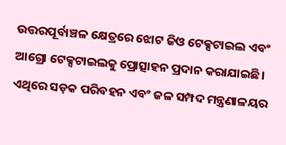ଉତ୍ତରପୂର୍ବାଞ୍ଚଳ କ୍ଷେତ୍ରରେ ଝୋଟ ଜିଓ ଟେକ୍ସଟାଇଲ ଏବଂ ଆଗ୍ରୋ ଟେକ୍ସଟାଇଲକୁ ପ୍ରୋତ୍ସାହନ ପ୍ରଦାନ କରାଯାଇଛି। ଏଥିରେ ସଡ଼କ ପରିବହନ ଏବଂ ଜଳ ସମ୍ପଦ ମନ୍ତ୍ରଣାଳୟର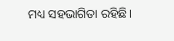ମଧ୍ୟ ସହଭାଗିତା ରହିଛି।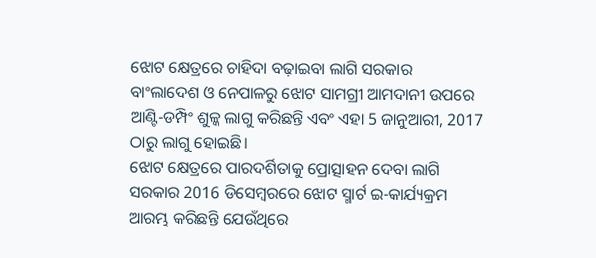ଝୋଟ କ୍ଷେତ୍ରରେ ଚାହିଦା ବଢ଼ାଇବା ଲାଗି ସରକାର ବାଂଲାଦେଶ ଓ ନେପାଳରୁ ଝୋଟ ସାମଗ୍ରୀ ଆମଦାନୀ ଉପରେ ଆଣ୍ଟି-ଡମ୍ପିଂ ଶୁଳ୍କ ଲାଗୁ କରିଛନ୍ତି ଏବଂ ଏହା 5 ଜାନୁଆରୀ, 2017 ଠାରୁ ଲାଗୁ ହୋଇଛି।
ଝୋଟ କ୍ଷେତ୍ରରେ ପାରଦର୍ଶିତାକୁ ପ୍ରୋତ୍ସାହନ ଦେବା ଲାଗି ସରକାର 2016 ଡିସେମ୍ବରରେ ଝୋଟ ସ୍ମାର୍ଟ ଇ-କାର୍ଯ୍ୟକ୍ରମ ଆରମ୍ଭ କରିଛନ୍ତି ଯେଉଁଥିରେ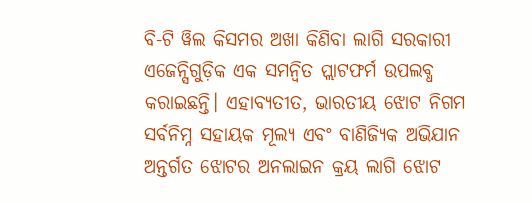ବି-ଟି ୱିଲ କିସମର ଅଖା କିଣିବା ଲାଗି ସରକାରୀ ଏଜେନ୍ସିଗୁଡ଼ିକ ଏକ ସମନ୍ୱିତ ପ୍ଲାଟଫର୍ମ ଉପଲବ୍ଧ କରାଇଛନ୍ତି। ଏହାବ୍ୟତୀତ, ଭାରତୀୟ ଝୋଟ ନିଗମ ସର୍ବନିମ୍ନ ସହାୟକ ମୂଲ୍ୟ ଏବଂ ବାଣିଜ୍ୟିକ ଅଭିଯାନ ଅନ୍ତର୍ଗତ ଝୋଟର ଅନଲାଇନ କ୍ରୟ ଲାଗି ଝୋଟ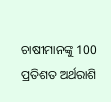ଚାଷୀମାନଙ୍କୁ 100 ପ୍ରତିଶତ ଅର୍ଥରାଶି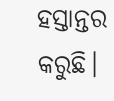ହସ୍ତାନ୍ତର କରୁଛି।